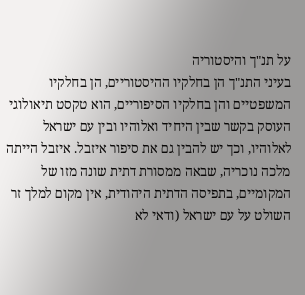על תנ"ך והיסטוריה
בעיני התנ"ך הן בחלקיו ההיסטוריים, הן בחלקיו המשפטיים והן בחלקיו הסיפוריים, הוא טקסט תיאולוגי העוסק בקשר שבין היחיד ואלוהיו ובין עם ישראל לאלוהיו, וכך יש להבין גם את סיפור איזבל. איזבל הייתה מלכה נוכריה, שבאה ממסורת דתית שונה מזו של המקומיים, בתפיסה הדתית היהודית, אין מקום למלך זר השולט על עם ישראל (ודאי לא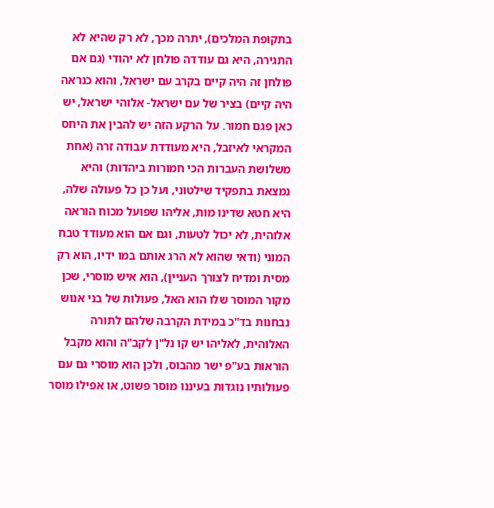בתקופת המלכים), יתרה מכך, לא רק שהיא לא התגירה, היא גם עודדה פולחן לא יהודי (גם אם פולחן זה היה קיים בקרב עם ישראל, והוא כנראה היה קיים) בציר של עם ישראל- אלוהי ישראל, יש כאן פגם חמור. על הרקע הזה יש להבין את היחס המקראי לאיזבל, היא מעודדת עבודה זרה (אחת משלושת העברות הכי חמורות ביהדות) והיא נמצאת בתפקיד שילטוני, ועל כן כל פעולה שלה, היא חטא שדינו מות, אליהו שפועל מכוח הוראה אלוהית, לא יכול לטעות, וגם אם הוא מעודד טבח המוני (ודאי שהוא לא הרג אותם במו ידיו, הוא רק מסית ומדיח לצורך העניין), הוא איש מוסרי, שכן מקור המוסר שלו הוא האל, פעולות של בני אנוש נבחנות בד"כ במידת הקרבה שלהם לתורה האלוהית, לאליהו יש קו נל"ן לקב"ה והוא מקבל הוראות בע"פ ישר מהבוס, ולכן הוא מוסרי גם עם פעולותיו נוגדות בעיננו מוסר פשוט, או אפילו מוסר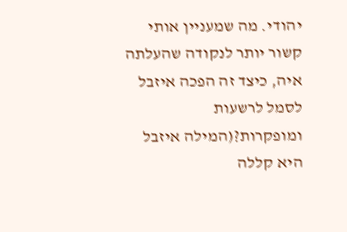יהודי. מה שמעניין אותי קשור יותר לנקודה שהעלתה איה, כיצד זה הפכה איזבל לסמל לרשעות ומופקרות?(המילה איזבל היא קללה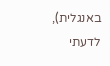באנגלית), לדעתי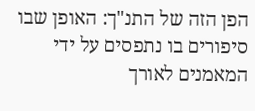הפן הזה של התנ"ך: האופן שבו סיפורים בו נתפסים על ידי המאמנים לאורך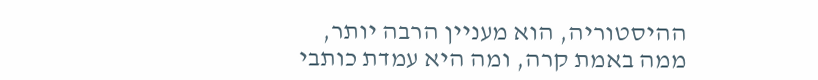ההיסטוריה, הוא מעניין הרבה יותר, ממה באמת קרה, ומה היא עמדת כותבי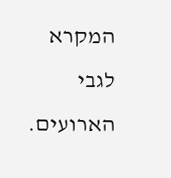המקרא לגבי הארועים.